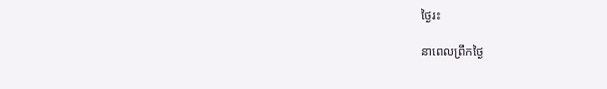ថ្ងៃរះ

នាពេលព្រឹកថ្ងៃ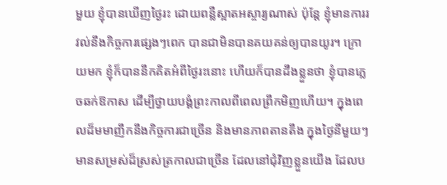មួយ ខ្ញុំបានឃើញថ្ងៃរះ ដោយពន្លឺស្អាតអស្ចារ្យណាស់ ប៉ុន្តែ ខ្ញុំមានការរវល់នឹងកិច្ចការផ្សេងៗពេក បានជាមិនបានគយគន់ឲ្យបានយូរ។ ក្រោយមក ខ្ញុំក៏បាននឹកគិតអំពីថ្ងៃរះនោះ ហើយក៏បានដឹងខ្លួនថា ខ្ញុំបានភ្លេចឆក់ឱកាស ដើម្បីថ្វាយបង្គំព្រះកាលពីពេលព្រឹកមិញហើយ។ ក្នុងពេលដ៏មមាញឹកនឹងកិច្ចការជាច្រើន និងមានភាពតានតឹង ក្នុងថ្ងៃនីមួយៗ មានសម្រស់ដ៏ស្រស់ត្រកាលជាច្រើន ដែលនៅជុំវិញខ្លួនយើង ដែលប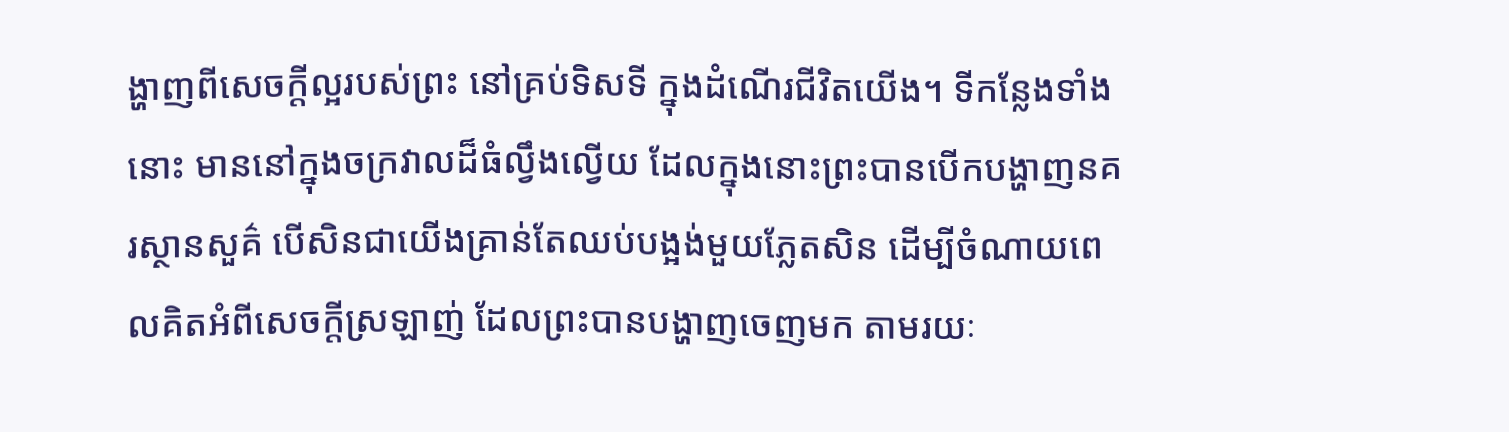ង្ហាញពីសេចក្តីល្អរបស់ព្រះ នៅគ្រប់ទិសទី ក្នុងដំណើរជីវិតយើង។ ទីកន្លែងទាំងនោះ មាននៅក្នុងចក្រវាលដ៏ធំល្វឹងល្វើយ ដែលក្នុងនោះព្រះបានបើកបង្ហាញនគរស្ថានសួគ៌ បើសិនជាយើងគ្រាន់តែឈប់បង្អង់មួយភ្លែតសិន ដើម្បីចំណាយពេលគិតអំពីសេចក្តីស្រឡាញ់ ដែលព្រះបានបង្ហាញចេញមក តាមរយៈ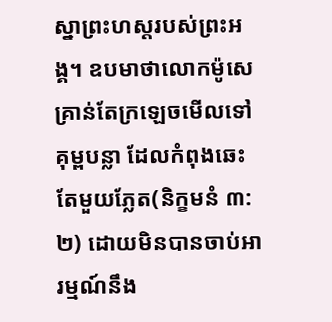ស្នាព្រះហស្តរបស់ព្រះអង្គ។ ឧបមាថាលោកម៉ូសេគ្រាន់តែក្រឡេចមើលទៅគុម្ពបន្លា ដែលកំពុងឆេះតែមួយភ្លែត(និក្ខមនំ ៣:២) ដោយមិនបានចាប់អារម្មណ៍នឹង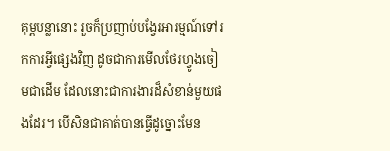គុម្ពបន្លានោះ រួចក៏ប្រញាប់បង្វែរអារម្មណ៍ទៅរកការអ្វីផ្សេងវិញ ដូចជាការមើលថែរហ្វូងចៀមជាដើម ដែលនោះជាការងារដ៏សំខាន់មួយផងដែរ។ បើសិនជាគាត់បានធ្វើដូច្នោះមែន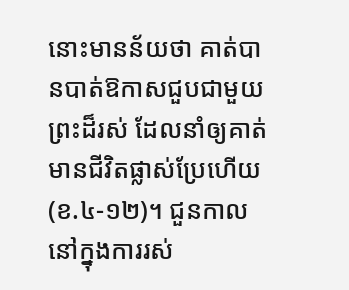នោះមានន័យថា គាត់បានបាត់ឱកាសជួបជាមួយព្រះដ៏រស់ ដែលនាំឲ្យគាត់មានជីវិតផ្លាស់ប្រែហើយ(ខ.៤-១២)។ ជួនកាល នៅក្នុងការរស់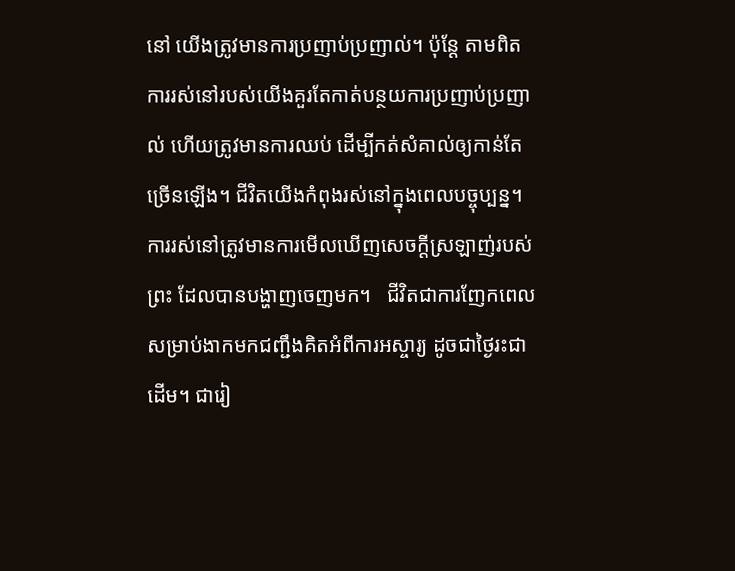នៅ យើងត្រូវមានការប្រញាប់ប្រញាល់។ ប៉ុន្តែ តាមពិត ការរស់នៅរបស់យើងគួរតែកាត់បន្ថយការប្រញាប់ប្រញាល់ ហើយត្រូវមានការឈប់ ដើម្បីកត់សំគាល់ឲ្យកាន់តែច្រើនឡើង។ ជីវិតយើងកំពុងរស់នៅក្នុងពេលបច្ចុប្បន្ន។ ការរស់នៅត្រូវមានការមើលឃើញសេចក្តីស្រឡាញ់របស់ព្រះ ដែលបានបង្ហាញចេញមក។   ជីវិតជាការញែកពេលសម្រាប់ងាកមកជញ្ជឹងគិតអំពីការអស្ចារ្យ ដូចជាថ្ងៃរះជាដើម។ ជារៀ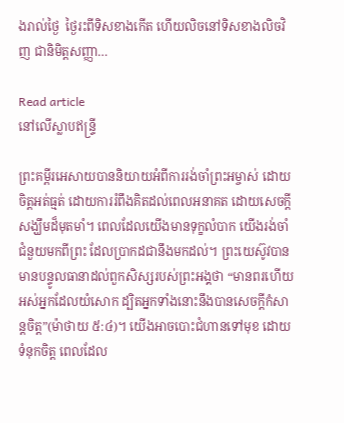ងរាល់ថ្ងៃ  ថ្ងៃរះពីទិសខាងកើត ហើយលិចនៅទិសខាងលិចវិញ ជានិមិត្តសញ្ញា…

Read article
នៅលើស្លាបឥន្ទ្រី

ព្រះគម្ពីរអេសាយបាននិយាយអំពីការរង់ចាំព្រះអម្ចាស់ ដោយចិត្តអត់ធ្មត់ ដោយការរំពឹងគិតដល់ពេលអនាគត ដោយសេចក្តីសង្ឃឹមដ៏មុតមាំ។ ពេលដែលយើងមានទុក្ខលំបាក យើងរង់ចាំជំនួយមកពីព្រះ ដែលប្រាកដជានឹងមកដល់។ ព្រះយេស៊ូវបានមានបន្ទូលធានាដល់ពួកសិស្សរបស់ព្រះអង្គថា “មានពរហើយ អស់អ្នកដែលយំសោក ដ្បិតអ្នកទាំងនោះនឹងបានសេចក្តីកំសាន្តចិត្ត”(ម៉ាថាយ ៥:៤)។ យើងអាចបោះជំហានទៅមុខ ដោយទំនុកចិត្ត ពេលដែល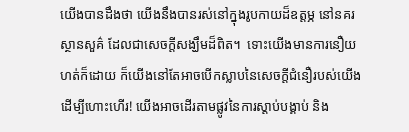យើងបានដឹងថា យើងនឹងបានរស់នៅក្នុងរូបកាយដ៏ឧត្តម្ភ នៅនគរស្ថានសួគ៌ ដែលជាសេចក្តីសង្ឃឹមដ៏ពិត។  ទោះយើងមានការនឿយហត់ក៏ដោយ ក៏យើងនៅតែអាចបើកស្លាបនៃសេចក្តីជំនឿរបស់យើង ដើម្បីហោះហើរ! យើងអាចដើរតាមផ្លូវនៃការស្តាប់បង្គាប់ និង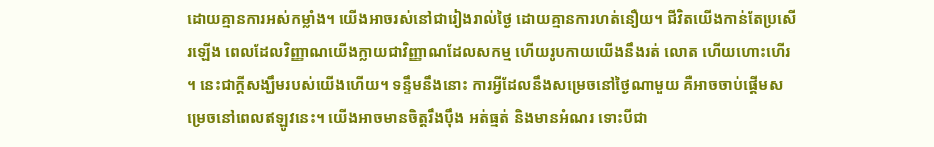ដោយគ្មានការអស់កម្លាំង។ យើងអាចរស់នៅជារៀងរាល់ថ្ងៃ ដោយគ្មានការហត់នឿយ។ ជីវិតយើងកាន់តែប្រសើរឡើង ពេលដែលវិញ្ញាណយើងក្លាយជាវិញ្ញាណដែលសកម្ម ហើយរូបកាយយើងនឹងរត់ លោត ហើយហោះហើរ។ នេះជាក្តីសង្ឃឹមរបស់យើងហើយ។ ទន្ទឹមនឹងនោះ ការអ្វីដែលនឹងសម្រេចនៅថ្ងៃណាមួយ គឺអាចចាប់ផ្តើមសម្រេចនៅពេលឥឡូវនេះ។ យើងអាចមានចិត្តរឹងប៉ឹង អត់ធ្មត់ និងមានអំណរ ទោះបីជា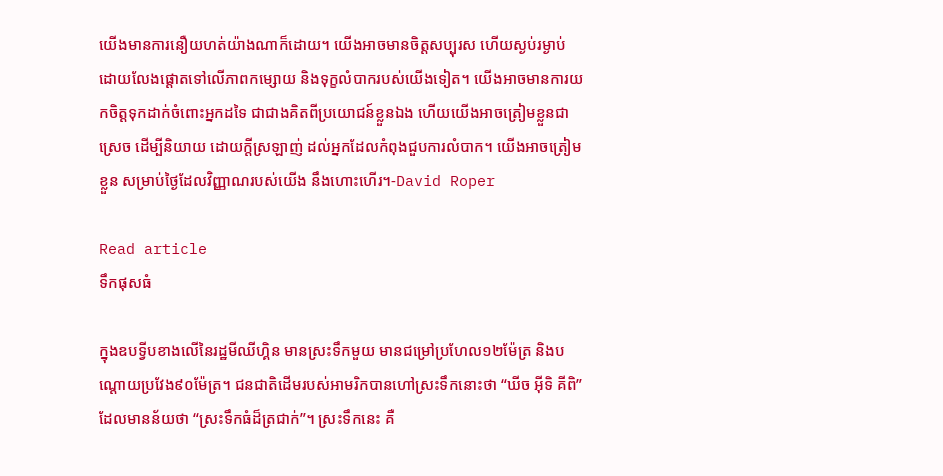យើងមានការនឿយហត់យ៉ាងណាក៏ដោយ។ យើងអាចមានចិត្តសប្បុរស ហើយស្ងប់រម្ងាប់ ដោយលែងផ្តោតទៅលើភាពកម្សោយ និងទុក្ខលំបាករបស់យើងទៀត។ យើងអាចមានការយកចិត្តទុកដាក់ចំពោះអ្នកដទៃ ជាជាងគិតពីប្រយោជន៍ខ្លួនឯង ហើយយើងអាចត្រៀមខ្លួនជាស្រេច ដើម្បីនិយាយ ដោយក្តីស្រឡាញ់ ដល់អ្នកដែលកំពុងជួបការលំបាក។ យើងអាចត្រៀមខ្លួន សម្រាប់ថ្ងៃដែលវិញ្ញាណរបស់យើង នឹងហោះហើរ។-David Roper

Read article
ទឹកផុសធំ

ក្នុងឧបទ្វីបខាងលើនៃរដ្ឋមីឈីហ្គិន មានស្រះទឹកមួយ មានជម្រៅប្រហែល១២ម៉ែត្រ និងបណ្តោយប្រវែង៩០ម៉ែត្រ។ ជនជាតិដើមរបស់អាមរិកបានហៅស្រះទឹកនោះថា “ឃីច អ៊ីទិ គីពិ” ដែលមានន័យថា “ស្រះទឹកធំដ៏ត្រជាក់”។ ស្រះទឹកនេះ គឺ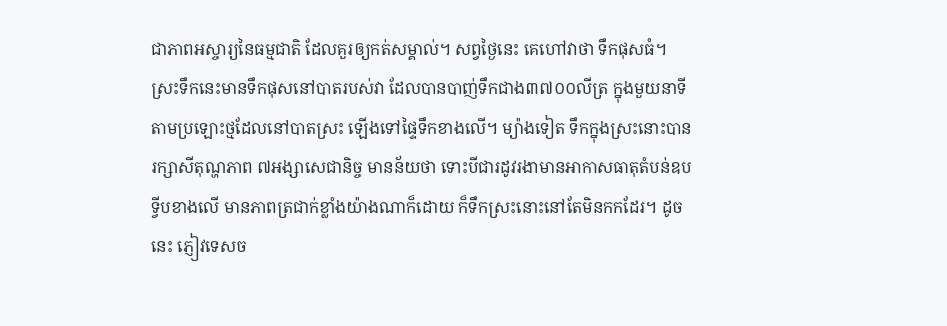ជាភាពអស្ចារ្យនៃធម្មជាតិ ដែលគួរឲ្យកត់សម្គាល់។ សព្វថ្ងៃនេះ គេហៅវាថា ទឹកផុសធំ។ ស្រះទឹកនេះមានទឹកផុសនៅបាតរបស់វា ដែលបានបាញ់ទឹកជាង៣៧០០លីត្រ ក្នុងមួយនាទីតាមប្រឡោះថ្មដែលនៅបាតស្រះ ឡើងទៅផ្ទៃទឹកខាងលើ។ ម្យ៉ាងទៀត ទឹកក្នុងស្រះនោះបានរក្សាសីតុណ្ហភាព ៧អង្សាសេជានិច្ច មានន័យថា ទោះបីជារដូវរងាមានអាកាសធាតុតំបន់ឧបទ្វីបខាងលើ មានភាពត្រជាក់ខ្លាំងយ៉ាងណាក៏ដោយ ក៏ទឹកស្រះនោះនៅតែមិនកកដែរ។ ដូចនេះ ភ្ញៀវទេសច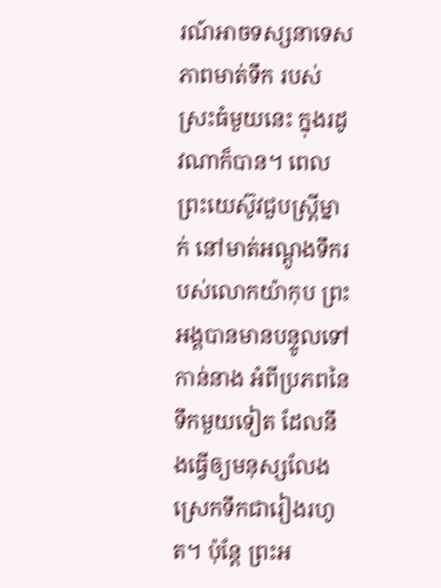រណ៍អាចទស្សនាទេសភាពមាត់ទឹក របស់ស្រះធំមួយនេះ ក្នុងរដូវណាក៏បាន។ ពេលព្រះយេស៊ូវជួបស្រ្តីម្នាក់ នៅមាត់អណ្តូងទឹករបស់លោកយ៉ាកុប ព្រះអង្គបានមានបន្ទូលទៅកាន់នាង អំពីប្រភពនៃទឹកមួយទៀត ដែលនឹងធ្វើឲ្យមនុស្សលែងស្រេកទឹកជារៀងរហូត។ ប៉ុន្តែ ព្រះអ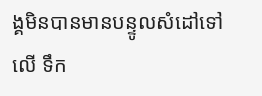ង្គមិនបានមានបន្ទូលសំដៅទៅលើ ទឹក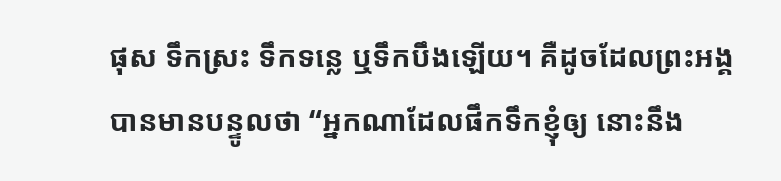ផុស ទឹកស្រះ ទឹកទន្លេ ឬទឹកបឹងឡើយ។ គឺដូចដែលព្រះអង្គបានមានបន្ទូលថា “អ្នកណាដែលផឹកទឹកខ្ញុំឲ្យ នោះនឹង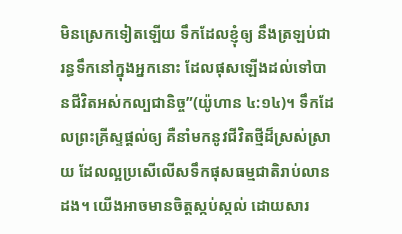មិនស្រេកទៀតឡើយ ទឹកដែលខ្ញុំឲ្យ នឹងត្រឡប់ជារន្ធទឹកនៅក្នុងអ្នកនោះ ដែលផុសឡើងដល់ទៅបានជីវិតអស់កល្បជានិច្ច”(យ៉ូហាន ៤:១៤)។ ទឹកដែលព្រះគ្រីស្ទផ្តល់ឲ្យ គឺនាំមកនូវជីវិតថ្មីដ៏ស្រស់ស្រាយ ដែលល្អប្រសើលើសទឹកផុសធម្មជាតិរាប់លានដង។ យើងអាចមានចិត្តស្កប់ស្កល់ ដោយសារ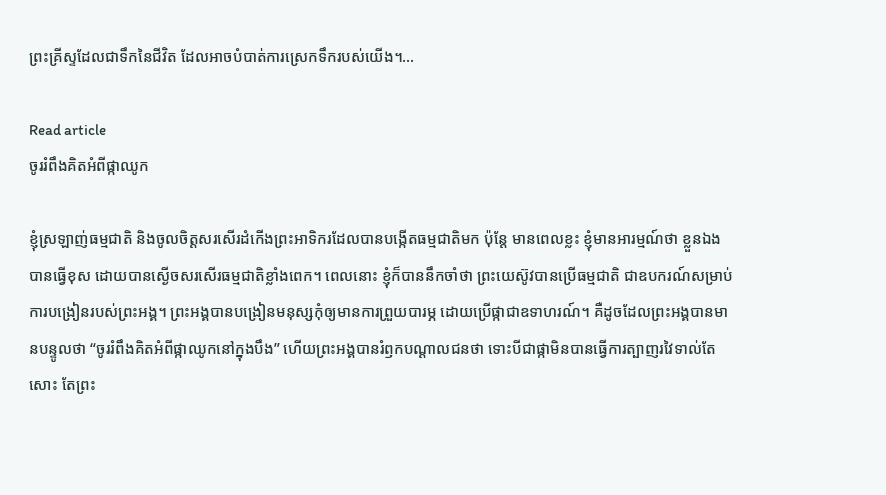ព្រះគ្រីស្ទដែលជាទឹកនៃជីវិត ដែលអាចបំបាត់ការស្រេកទឹករបស់យើង។…

Read article
ចូររំពឹងគិតអំពីផ្កាឈូក

ខ្ញុំស្រឡាញ់ធម្មជាតិ និងចូលចិត្តសរសើរដំកើងព្រះអាទិករដែលបានបង្កើតធម្មជាតិមក ប៉ុន្តែ មានពេលខ្លះ ខ្ញុំមានអារម្មណ៍ថា ខ្លួនឯងបានធ្វើខុស ដោយបានស្ងើចសរសើរធម្មជាតិខ្លាំងពេក។ ពេលនោះ ខ្ញុំក៏បាននឹកចាំថា ព្រះយេស៊ូវបានប្រើធម្មជាតិ ជាឧបករណ៍សម្រាប់ការបង្រៀនរបស់ព្រះអង្គ។ ព្រះអង្គបានបង្រៀនមនុស្សកុំឲ្យមានការព្រួយបារម្ភ ដោយប្រើផ្កាជាឧទាហរណ៍។ គឺដូចដែលព្រះអង្គបានមានបន្ទូលថា “ចូររំពឹងគិតអំពីផ្កាឈូកនៅក្នុងបឹង” ហើយព្រះអង្គបានរំឭកបណ្តាលជនថា ទោះបីជាផ្កាមិនបានធ្វើការត្បាញរវៃទាល់តែសោះ តែព្រះ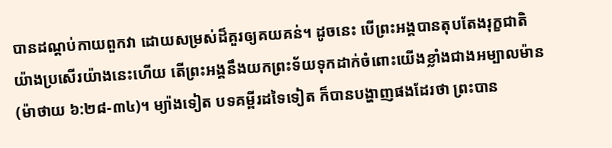បានដណ្តប់កាយពួកវា ដោយសម្រស់ដ៏គួរឲ្យគយគន់។ ដូចនេះ បើព្រះអង្គបានតុបតែងរុក្ខជាតិយ៉ាងប្រសើរយ៉ាងនេះហើយ តើព្រះអង្គនឹងយកព្រះទ័យទុកដាក់ចំពោះយើងខ្លាំងជាងអម្បាលម៉ាន(ម៉ាថាយ ៦:២៨-៣៤)។ ម្យ៉ាងទៀត បទគម្ពីរដទៃទៀត ក៏បានបង្ហាញផងដែរថា ព្រះបាន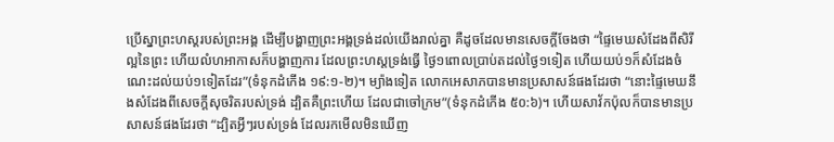ប្រើស្នាព្រះហស្តរបស់ព្រះអង្គ ដើម្បីបង្ហាញព្រះអង្គទ្រង់ដល់យើងរាល់គ្នា គឺដូចដែលមានសេចក្តីចែងថា “ផ្ទៃមេឃសំដែងពីសិរីល្អនៃព្រះ ហើយលំហអាកាសក៏បង្ហាញការ ដែលព្រះហស្តទ្រង់ធ្វើ ថ្ងៃ១ពោលប្រាប់តដល់ថ្ងៃ១ទៀត ហើយយប់១ក៏សំដែងចំណេះដល់យប់១ទៀតដែរ”(ទំនុកដំកើង ១៩:១-២)។ ម្យ៉ាងទៀត លោកអេសាភបានមានប្រសាសន៍ផងដែរថា “នោះផ្ទៃមេឃនឹងសំដែងពីសេចក្តីសុចរិតរបស់ទ្រង់ ដ្បិតគឺព្រះហើយ ដែលជាចៅក្រម”(ទំនុកដំកើង ៥០:៦)។ ហើយសាវ័កប៉ុលក៏បានមានប្រសាសន៍ផងដែរថា “ដ្បិតអ្វីៗរបស់ទ្រង់ ដែលរកមើលមិនឃើញ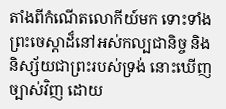តាំងពីកំណើតលោកីយ៍មក ទោះទាំងព្រះចេស្តាដ៏នៅអស់កល្បជានិច្ច និងនិស្ស័យជាព្រះរបស់ទ្រង់ នោះឃើញច្បាស់វិញ ដោយ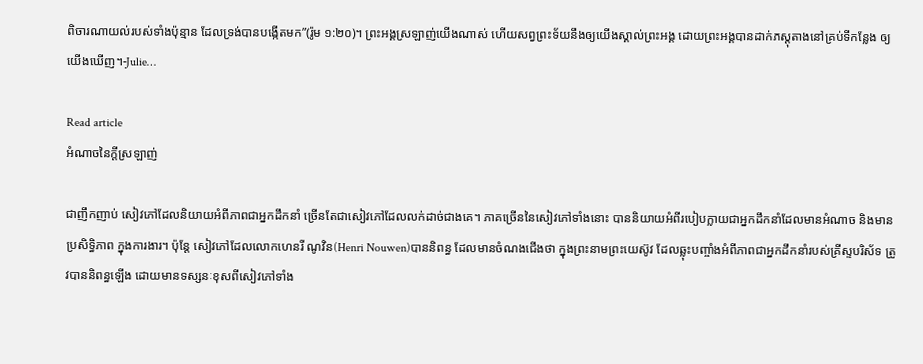ពិចារណាយល់របស់ទាំងប៉ុន្មាន ដែលទ្រង់បានបង្កើតមក”(រ៉ូម ១:២០)។ ព្រះអង្គស្រឡាញ់យើងណាស់ ហើយសព្វព្រះទ័យនឹងឲ្យយើងស្គាល់ព្រះអង្គ ដោយព្រះអង្គបានដាក់ភស្តុតាងនៅគ្រប់ទីកន្លែង ឲ្យយើងឃើញ។-Julie…

Read article
អំណាចនៃក្តីស្រឡាញ់

ជាញឹកញាប់ សៀវភៅដែលនិយាយអំពីភាពជាអ្នកដឹកនាំ ច្រើនតែជាសៀវភៅដែលលក់ដាច់ជាងគេ។ ភាគច្រើននៃសៀវភៅទាំងនោះ បាននិយាយអំពីរបៀបក្លាយជាអ្នកដឹកនាំដែលមានអំណាច និងមានប្រសិទ្ធិភាព ក្នុងការងារ។ ប៉ុន្តែ សៀវភៅដែលលោកហេនរី ណូវិន(Henri Nouwen)បាននិពន្ធ ដែលមានចំណងជើងថា ក្នុងព្រះនាមព្រះយេស៊ូវ ដែលឆ្លុះបញ្ចាំងអំពីភាពជាអ្នកដឹកនាំរបស់គ្រីស្ទបរិស័ទ ត្រូវបាននិពន្ធឡើង ដោយមានទស្សនៈខុសពីសៀវភៅទាំង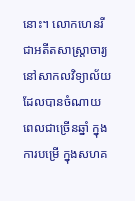នោះ។ លោកហេនរី ជាអតីតសាស្រ្តាចារ្យនៅសាកលវិទ្យាល័យ ដែលបានចំណាយពេលជាច្រើនឆ្នាំ ក្នុងការបម្រើ ក្នុងសហគ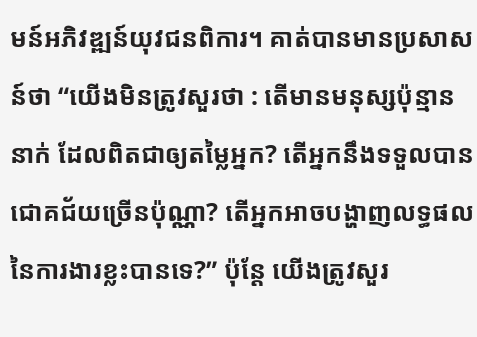មន៍អភិវឌ្ឍន៍យុវជនពិការ។ គាត់បានមានប្រសាសន៍ថា “យើងមិនត្រូវសួរថា : តើមានមនុស្សប៉ុន្មាននាក់ ដែលពិតជាឲ្យតម្លៃអ្នក? តើអ្នកនឹងទទួលបានជោគជ័យច្រើនប៉ុណ្ណា? តើអ្នកអាចបង្ហាញលទ្ធផលនៃការងារខ្លះបានទេ?” ប៉ុន្តែ យើងត្រូវសួរ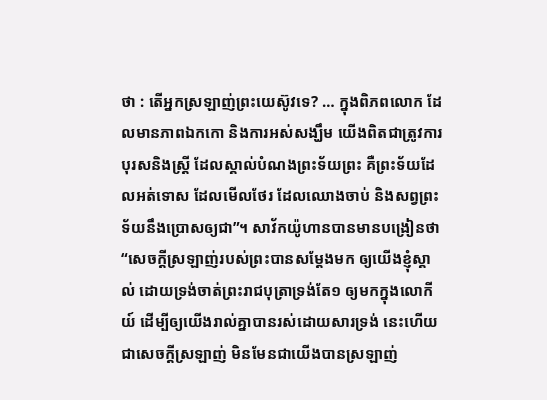ថា : តើអ្នកស្រឡាញ់ព្រះយេស៊ូវទេ? … ក្នុងពិភពលោក ដែលមានភាពឯកកោ និងការអស់សង្ឃឹម យើងពិតជាត្រូវការបុរសនិងស្រ្តី ដែលស្គាល់បំណងព្រះទ័យព្រះ គឺព្រះទ័យដែលអត់ទោស ដែលមើលថែរ ដែលឈោងចាប់ និងសព្វព្រះទ័យនឹងប្រោសឲ្យជា”។ សាវ័កយ៉ូហានបានមានបង្រៀនថា “សេចក្តីស្រឡាញ់របស់ព្រះបានសម្តែងមក ឲ្យយើងខ្ញុំស្គាល់ ដោយទ្រង់ចាត់ព្រះរាជបុត្រាទ្រង់តែ១ ឲ្យមកក្នុងលោកីយ៍ ដើម្បីឲ្យយើងរាល់គ្នាបានរស់ដោយសារទ្រង់ នេះហើយជាសេចក្តីស្រឡាញ់ មិនមែនជាយើងបានស្រឡាញ់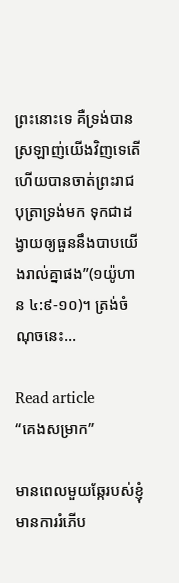ព្រះនោះទេ គឺទ្រង់បានស្រឡាញ់យើងវិញទេតើ ហើយបានចាត់ព្រះរាជបុត្រាទ្រង់មក ទុកជាដង្វាយឲ្យធួននឹងបាបយើងរាល់គ្នាផង”(១យ៉ូហាន ៤:៩-១០)។ ត្រង់ចំណុចនេះ…

Read article
“គេងសម្រាក”

មានពេលមួយឆ្កែរបស់ខ្ញុំ មានការរំភើប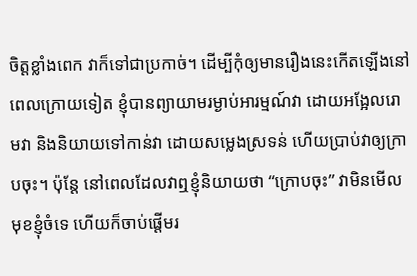ចិត្តខ្លាំងពេក វាក៏ទៅជាប្រកាច់។ ដើម្បីកុំឲ្យមានរឿងនេះកើតឡើងនៅពេលក្រោយទៀត ខ្ញុំបានព្យាយាមរម្ងាប់អារម្មណ៍វា ដោយអង្អែលរោមវា និងនិយាយទៅកាន់វា ដោយសម្លេងស្រទន់ ហើយប្រាប់វាឲ្យក្រាបចុះ។ ប៉ុន្តែ នៅពេលដែលវាឮខ្ញុំនិយាយថា “ក្រោបចុះ” វាមិនមើលមុខខ្ញុំចំទេ ហើយក៏ចាប់ផ្តើមរ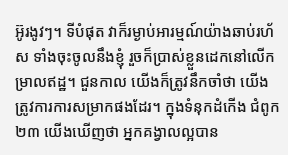អ៊ូរងូវៗ។ ទីបំផុត វាក៏រម្ងាប់អារម្មណ៍យ៉ាងឆាប់រហ័ស ទាំងចុះចូលនឹងខ្ញុំ រួចក៏ប្រាស់ខ្លួនដេកនៅលើកម្រាលឥដ្ឋ។ ជួនកាល យើងក៏ត្រូវនឹកចាំថា យើងត្រូវការការសម្រាកផងដែរ។ ក្នុងទំនុកដំកើង ជំពូក២៣ យើងឃើញថា អ្នកគង្វាលល្អបាន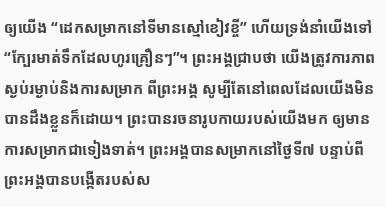ឲ្យយើង “ដេកសម្រាកនៅទីមានស្មៅខៀវខ្ចី” ហើយទ្រង់នាំយើងទៅ “ក្បែរមាត់ទឹកដែលហូរគ្រឿនៗ”។ ព្រះអង្គជ្រាបថា យើងត្រូវការភាពស្ងប់រម្ងាប់និងការសម្រាក ពីព្រះអង្គ សូម្បីតែនៅពេលដែលយើងមិនបានដឹងខ្លួនក៏ដោយ។ ព្រះបានរចនារូបកាយរបស់យើងមក ឲ្យមានការសម្រាកជាទៀងទាត់។ ព្រះអង្គបានសម្រាកនៅថ្ងៃទី៧ បន្ទាប់ពីព្រះអង្គបានបង្កើតរបស់ស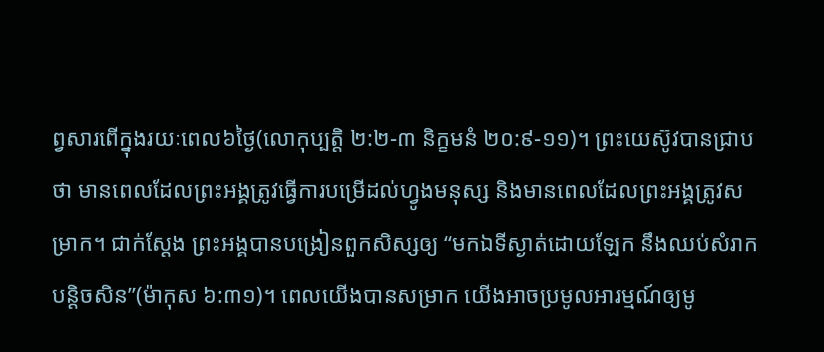ព្វសារពើក្នុងរយៈពេល៦ថ្ងៃ(លោកុប្បត្តិ ២:២-៣ និក្ខមនំ ២០:៩-១១)។ ព្រះយេស៊ូវបានជ្រាបថា មានពេលដែលព្រះអង្គត្រូវធ្វើការបម្រើដល់ហ្វូងមនុស្ស និងមានពេលដែលព្រះអង្គត្រូវសម្រាក។ ជាក់ស្តែង ព្រះអង្គបានបង្រៀនពួកសិស្សឲ្យ “មកឯទីស្ងាត់ដោយឡែក នឹងឈប់សំរាកបន្តិចសិន”(ម៉ាកុស ៦:៣១)។ ពេលយើងបានសម្រាក យើងអាចប្រមូលអារម្មណ៍ឲ្យមូ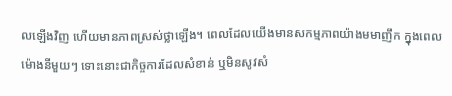លឡើងវិញ ហើយមានភាពស្រស់ថ្លាឡើង។ ពេលដែលយើងមានសកម្មភាពយ៉ាងមមាញឹក ក្នុងពេលម៉ោងនីមួយៗ ទោះនោះជាកិច្ចការដែលសំខាន់ ឬមិនសូវសំ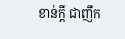ខាន់ក្តី ជាញឹក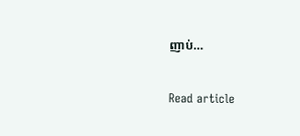ញាប់…

Read article